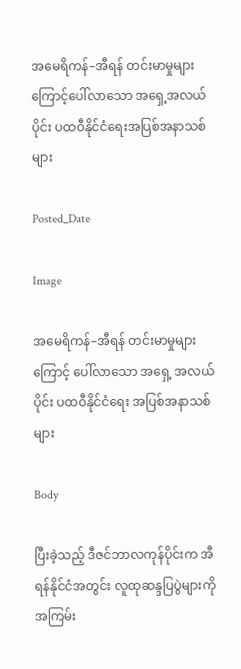အမေရိကန်–အီရန် တင်းမာမှုများကြောင့်ပေါ်လာသော အရှေ့အလယ်ပိုင်း ပထဝီနိုင်ငံရေးအပြစ်အနာသစ်များ

Posted_Date

Image

အမေရိကန်–အီရန် တင်းမာမှုများကြောင့် ပေါ်လာသော အရှေ့ အလယ်ပိုင်း ပထဝီနိုင်ငံရေး အပြစ်အနာသစ်များ

Body

ပြီးခဲ့သည့် ဒီဇင်ဘာလကုန်ပိုင်းက အီရန်နိုင်ငံအတွင်း လူထုဆန္ဒပြပွဲများကို အကြမ်း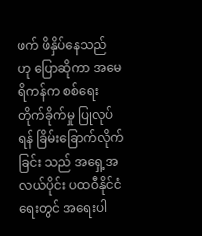ဖက် ဖိနှိပ်နေသည် ဟု ပြောဆိုကာ အမေရိကန်က စစ်ရေးတိုက်ခိုက်မှု ပြုလုပ်ရန် ခြိမ်းခြောက်လိုက်ခြင်း သည် အရှေ့အလယ်ပိုင်း ပထဝီနိုင်ငံရေးတွင် အရေးပါ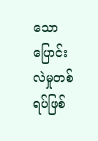သော ပြောင်းလဲမှုတစ်ရပ်ဖြစ်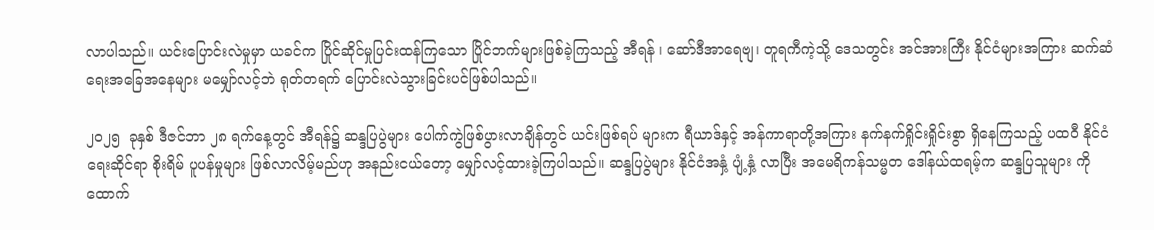လာပါသည်။ ယင်းပြောင်းလဲမှုမှာ ယခင်က ပြိုင်ဆိုင်မှုပြင်းထန်ကြသော ပြိုင်ဘက်များဖြစ်ခဲ့ကြသည့် အီရန် ၊ ဆော်ဒီအာရေဗျ၊ တူရကီကဲ့သို့ ဒေသတွင်း အင်အားကြီး နိုင်ငံများအကြား ဆက်ဆံရေးအခြေအနေများ မမျှော်လင့်ဘဲ ရုတ်တရက် ပြောင်းလဲသွားခြင်းပင်ဖြစ်ပါသည်။

၂၀၂၅  ခုနှစ် ဒီဇင်ဘာ ၂၈ ရက်နေ့တွင် အီရန်၌ ဆန္ဒပြပွဲများ ပေါက်ကွဲဖြစ်ပွားလာချိန်တွင် ယင်းဖြစ်ရပ် များက ရီယာဒ်နှင့် အန်ကာရာတို့အကြား နက်နက်ရှိုင်းရှိုင်းစွာ ရှိနေကြသည့် ပထဝီ နိုင်ငံရေးဆိုင်ရာ စိုးရိမ် ပူပန်မှုများ ဖြစ်လာလိမ့်မည်ဟု အနည်းငယ်တော့ မျှော်လင့်ထားခဲ့ကြပါသည်။ ဆန္ဒပြပွဲများ နိုင်ငံအနှံ့ ပျံ့နှံ့ လာပြီး အမေရိကန်သမ္မတ ဒေါ်နယ်ထရမ့်က ဆန္ဒပြသူများ ကို ထောက်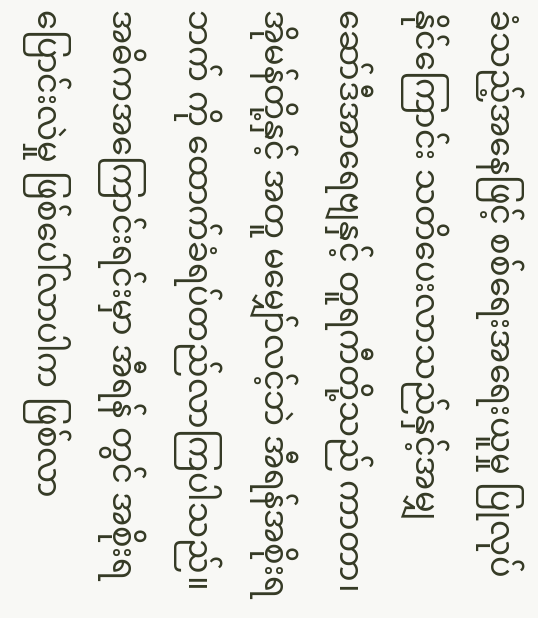ခံသည့်အနေဖြင့် စစ်ရေးအရေးယူမှု ပြုလုပ်နိုင်ကြောင်း သတိပေးလာသည်နှင့်အမျှ ဆော်ဒီအာရေဗျနှင့် တူရကီတို့သည် ကာတာ၊ အိုမန်တို့နှင့် အတူ မမျှော်လင့်ဘဲ အီရန်အစိုးရဘက် ကို ထောက်ခံရပ်တည်လာကြပါသည်။ အဓိကအကြောင်းရင်းမှာ အီရန် တွင် အစိုးရပြောင်းလဲမှု ဖြစ်ပေါ်လာပါက ဖြစ်လာ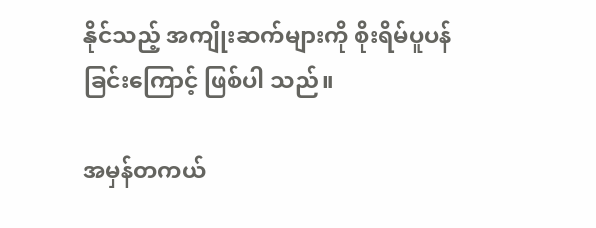နိုင်သည့် အကျိုးဆက်များကို စိုးရိမ်ပူပန်ခြင်းကြောင့် ဖြစ်ပါ သည်။

အမှန်တကယ်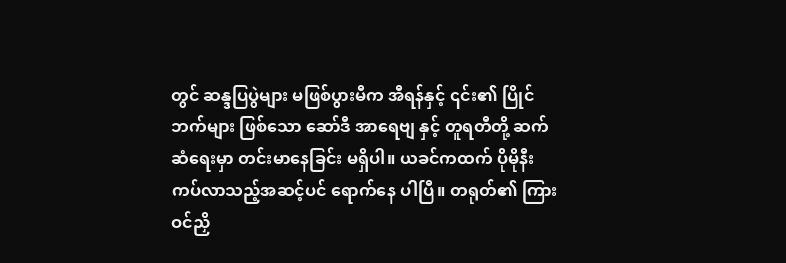တွင် ဆန္ဒပြပွဲများ မဖြစ်ပွားမီက အီရန်နှင့် ၎င်း၏ ပြိုင်ဘက်များ ဖြစ်သော ဆော်ဒီ အာရေဗျ နှင့် တူရတီတို့ ဆက်ဆံရေးမှာ တင်းမာနေခြင်း မရှိပါ။ ယခင်ကထက် ပိုမိုနီးကပ်လာသည့်အဆင့်ပင် ရောက်နေ ပါပြီ။ တရုတ်၏ ကြားဝင်ညှိ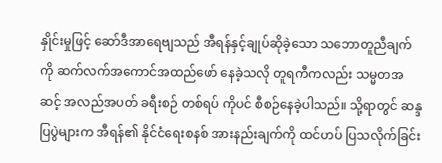နှိုင်းမှုဖြင့် ဆော်ဒီအာရေဗျသည် အီရန်နှင့်ချုပ်ဆိုခဲ့သော သဘောတူညီချက်ကို ဆက်လက်အကောင်အထည်ဖော် နေခဲ့သလို တူရကီကလည်း သမ္မတအဆင့် အလည်အပတ် ခရီးစဉ် တစ်ရပ် ကိုပင် စီစဉ်နေခဲ့ပါသည်။ သို့ရာတွင် ဆန္ဒပြပွဲများက အီရန်၏ နိုင်ငံရေးစနစ် အားနည်းချက်ကို ထင်ဟပ် ပြသလိုက်ခြင်း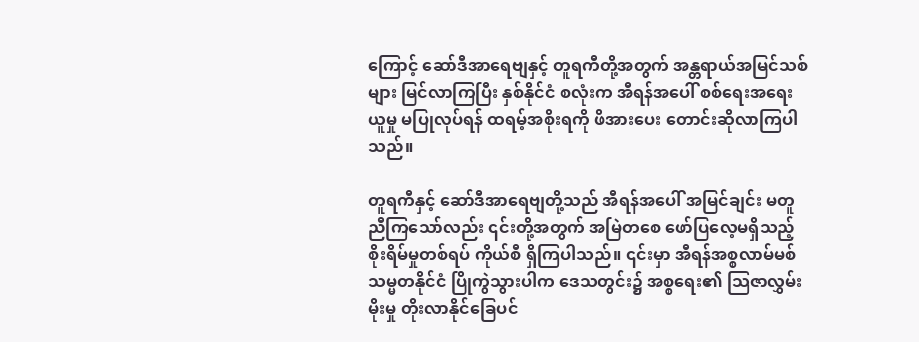ကြောင့် ဆော်ဒီအာရေဗျနှင့် တူရကီတို့အတွက် အန္တရာယ်အမြင်သစ်များ မြင်လာကြပြီး နှစ်နိုင်ငံ စလုံးက အီရန်အပေါ် စစ်ရေးအရေးယူမှု မပြုလုပ်ရန် ထရမ့်အစိုးရကို ဖိအားပေး တောင်းဆိုလာကြပါသည်။

တူရကီနှင့် ဆော်ဒီအာရေဗျတို့သည် အီရန်အပေါ် အမြင်ချင်း မတူညီကြသော်လည်း ၎င်းတို့အတွက် အမြဲတစေ ဖော်ပြလေ့မရှိသည့် စိုးရိမ်မှုတစ်ရပ် ကိုယ်စီ ရှိကြပါသည်။ ၎င်းမှာ အီရန်အစ္စလာမ်မစ်သမ္မတနိုင်ငံ ပြိုကွဲသွားပါက ဒေသတွင်း၌ အစ္စရေး၏ သြဇာလွှမ်းမိုးမှု တိုးလာနိုင်ခြေပင်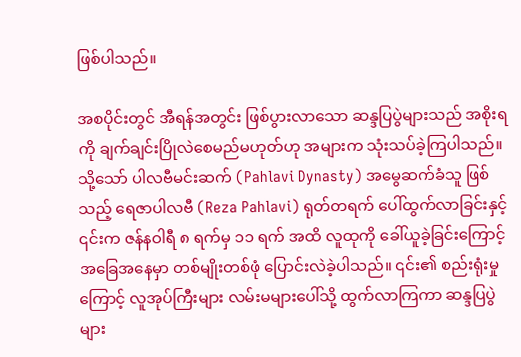ဖြစ်ပါသည်။

အစပိုင်းတွင် အီရန်အတွင်း ဖြစ်ပွားလာသော ဆန္ဒပြပွဲများသည် အစိုးရကို ချက်ချင်းပြိုလဲစေမည်မဟုတ်ဟု အများက သုံးသပ်ခဲ့ကြပါသည်။ သို့သော် ပါလဗီမင်းဆက် (Pahlavi Dynasty) အမွေဆက်ခံသူ ဖြစ်သည့် ရေဇာပါလဗီ (Reza Pahlavi) ရုတ်တရက် ပေါ်ထွက်လာခြင်းနှင့် ၎င်းက ဇန်နဝါရီ ၈ ရက်မှ ၁၁ ရက် အထိ လူထုကို ခေါ်ယူခဲ့ခြင်းကြောင့် အခြေအနေမှာ တစ်မျိုးတစ်ဖုံ ပြောင်းလဲခဲ့ပါသည်။ ၎င်း၏ စည်းရုံးမှု ကြောင့် လူအုပ်ကြီးများ လမ်းမများပေါ်သို့ ထွက်လာကြကာ ဆန္ဒပြပွဲများ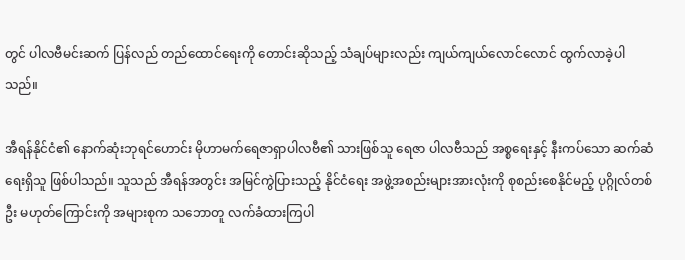တွင် ပါလဗီမင်းဆက် ပြန်လည် တည်ထောင်ရေးကို တောင်းဆိုသည့် သံချပ်များလည်း ကျယ်ကျယ်လောင်လောင် ထွက်လာခဲ့ပါသည်။

အီရန်နိုင်ငံ၏ နောက်ဆုံးဘုရင်ဟောင်း မိုဟာမက်ရေဇာရှာပါလဗီ၏ သားဖြစ်သူ ရေဇာ ပါလဗီသည် အစ္စရေးနှင့် နီးကပ်သော ဆက်ဆံရေးရှိသူ ဖြစ်ပါသည်။ သူသည် အီရန်အတွင်း အမြင်ကွဲပြားသည့် နိုင်ငံရေး အဖွဲ့အစည်းများအားလုံးကို စုစည်းစေနိုင်မည့် ပုဂ္ဂိုလ်တစ်ဦး မဟုတ်ကြောင်းကို အများစုက သဘောတူ လက်ခံထားကြပါ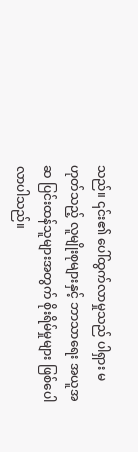သည်။ ၎င်း၏ ပေါ်ထွက်လာမှုသည် ပါရှား မဟုတ်သည့် လူမျိုးစုများနှင့် ဘာသာရေး အယူအဆ ပြင်းထန်သူများအတွက် စိုးရိမ်မှုများ ဖြစ်ပေါလာပါသည်။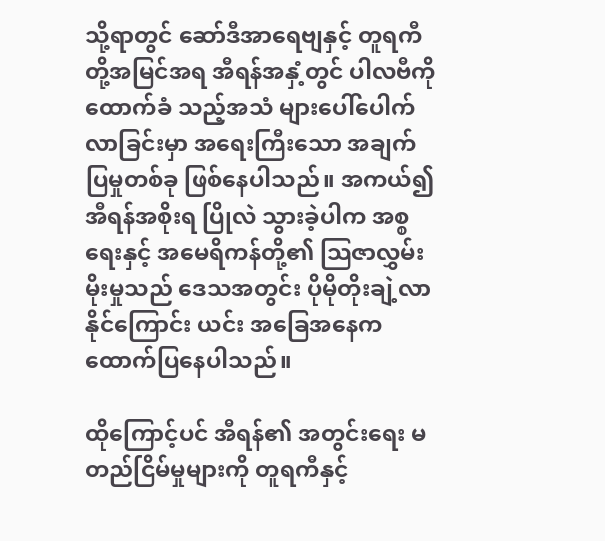သို့ရာတွင် ဆော်ဒီအာရေဗျနှင့် တူရကီတို့အမြင်အရ အီရန်အနှံ့တွင် ပါလဗီကို ထောက်ခံ သည့်အသံ များပေါ်ပေါက်လာခြင်းမှာ အရေးကြီးသော အချက်ပြမှုတစ်ခု ဖြစ်နေပါသည်။ အကယ်၍ အီရန်အစိုးရ ပြိုလဲ သွားခဲ့ပါက အစ္စရေးနှင့် အမေရိကန်တို့၏ သြဇာလွှမ်းမိုးမှုသည် ဒေသအတွင်း ပိုမိုတိုးချဲ့လာနိုင်ကြောင်း ယင်း အခြေအနေက ထောက်ပြနေပါသည်။

ထိုကြောင့်ပင် အီရန်၏ အတွင်းရေး မတည်ငြိမ်မှုများကို တူရကီနှင့်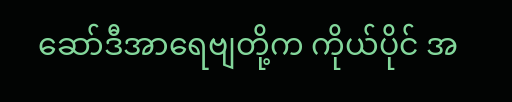ဆော်ဒီအာရေဗျတို့က ကိုယ်ပိုင် အ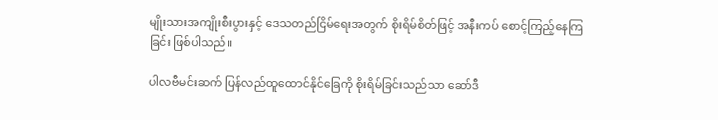မျိုးသားအကျိုးစီးပွားနှင့် ဒေသတည်ငြိမ်ရေးအတွက် စိုးရိမ်စိတ်ဖြင့် အနီးကပ် စောင့်ကြည့်နေကြခြင်း ဖြစ်ပါသည်။

ပါလဗီမင်းဆက် ပြန်လည်ထူထောင်နိုင်ခြေကို စိုးရိမ်ခြင်းသည်သာ ဆော်ဒီ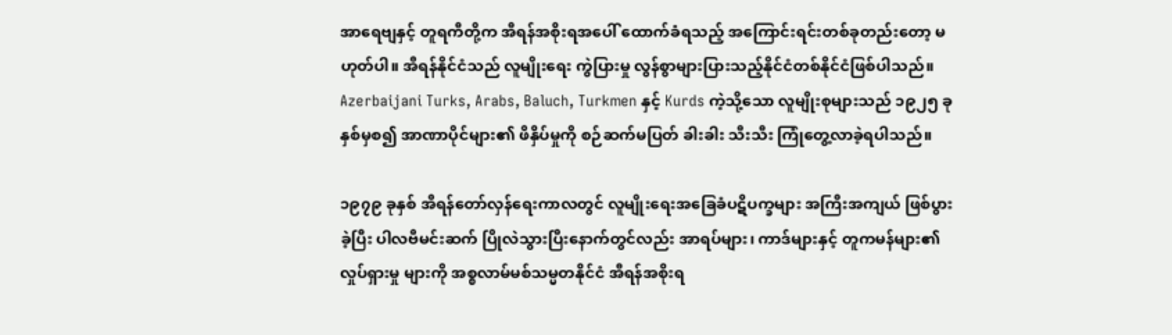အာရေဗျနှင့် တူရကီတို့က အီရန်အစိုးရအပေါ် ထောက်ခံရသည့် အကြောင်းရင်းတစ်ခုတည်းတော့ မဟုတ်ပါ။ အီရန်နိုင်ငံသည် လူမျိုးရေး ကွဲပြားမှု လွန်စွာများပြားသည့်နိုင်ငံတစ်နိုင်ငံဖြစ်ပါသည်။ Azerbaijani Turks, Arabs, Baluch, Turkmen နှင့် Kurds ကဲ့သို့သော လူမျိုးစုများသည် ၁၉၂၅ ခုနှစ်မှစ၍ အာဏာပိုင်များ၏ ဖိနှိပ်မှုကို စဉ်ဆက်မပြတ် ခါးခါး သီးသီး ကြုံတွေ့လာခဲ့ရပါသည်။

၁၉၇၉ ခုနှစ် အီရန်တော်လှန်ရေးကာလတွင် လူမျိုးရေးအခြေခံပဋိပက္ခများ အကြီးအကျယ် ဖြစ်ပွား ခဲ့ပြီး ပါလဗီမင်းဆက် ပြိုလဲသွားပြီးနောက်တွင်လည်း အာရပ်များ၊ ကာဒ်များနှင့် တူကမန်များ၏ လှုပ်ရှားမှု များကို အစ္စလာမ်မစ်သမ္မတနိုင်ငံ အီရန်အစိုးရ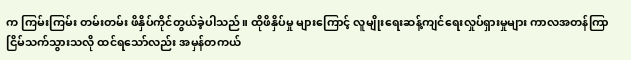က ကြမ်းကြမ်း တမ်းတမ်း ဖိနှိပ်ကိုင်တွယ်ခဲ့ပါသည်။ ထိုဖိနှိပ်မှု များကြောင့် လူမျိုးရေးဆန့်ကျင်ရေးလှုပ်ရှားမှုများ ကာလအတန်ကြာ ငြိမ်သက်သွားသလို ထင်ရသော်လည်း အမှန်တကယ်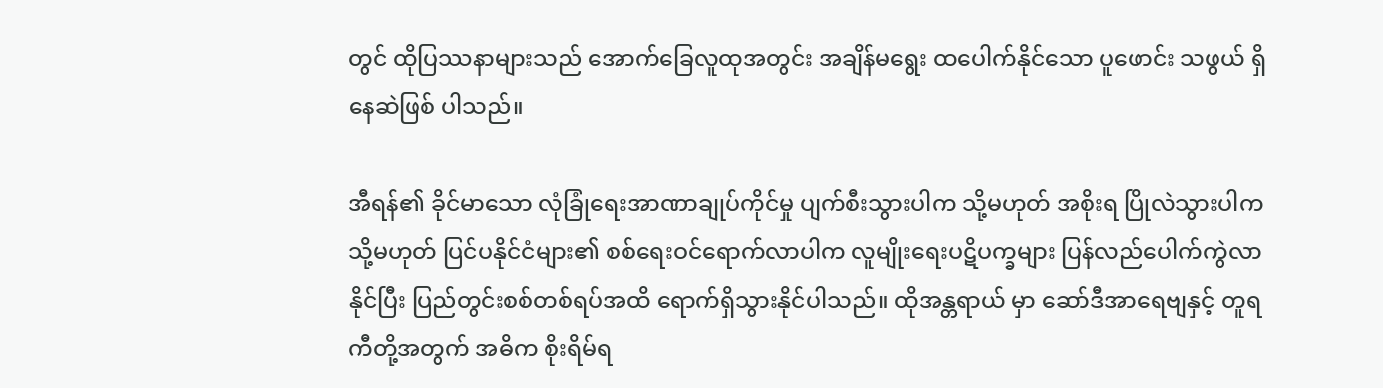တွင် ထိုပြဿနာများသည် အောက်ခြေလူထုအတွင်း အချိန်မရွေး ထပေါက်နိုင်သော ပူဖောင်း သဖွယ် ရှိနေဆဲဖြစ် ပါသည်။

အီရန်၏ ခိုင်မာသော လုံခြုံရေးအာဏာချုပ်ကိုင်မှု ပျက်စီးသွားပါက သို့မဟုတ် အစိုးရ ပြိုလဲသွားပါက သို့မဟုတ် ပြင်ပနိုင်ငံများ၏ စစ်ရေးဝင်ရောက်လာပါက လူမျိုးရေးပဋိပက္ခများ ပြန်လည်ပေါက်ကွဲလာနိုင်ပြီး ပြည်တွင်းစစ်တစ်ရပ်အထိ ရောက်ရှိသွားနိုင်ပါသည်။ ထိုအန္တရာယ် မှာ ဆော်ဒီအာရေဗျနှင့် တူရကီတို့အတွက် အဓိက စိုးရိမ်ရ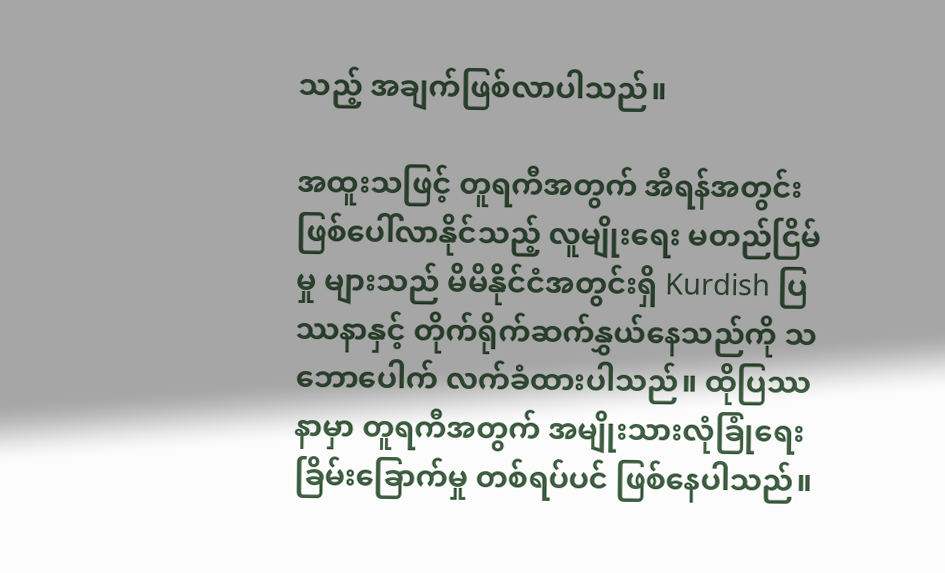သည့် အချက်ဖြစ်လာပါသည်။

အထူးသဖြင့် တူရကီအတွက် အီရန်အတွင်း ဖြစ်ပေါ်လာနိုင်သည့် လူမျိုးရေး မတည်ငြိမ်မှု များသည် မိမိနိုင်ငံအတွင်းရှိ Kurdish ပြဿနာနှင့် တိုက်ရိုက်ဆက်နွှယ်နေသည်ကို သဘောပေါက် လက်ခံထားပါသည်။ ထိုပြဿနာမှာ တူရကီအတွက် အမျိုးသားလုံခြုံရေးခြိမ်းခြောက်မှု တစ်ရပ်ပင် ဖြစ်နေပါသည်။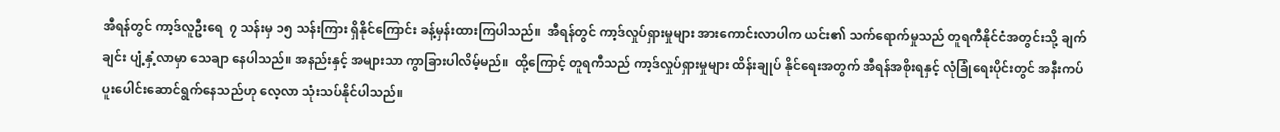အီရန်တွင် ကာ့ဒ်လူဦးရေ  ၇ သန်းမှ ၁၅ သန်းကြား ရှိနိုင်ကြောင်း ခန့်မှန်းထားကြပါသည်။  အီရန်တွင် ကာ့ဒ်လှုပ်ရှားမှုများ အားကောင်းလာပါက ယင်း၏ သက်ရောက်မှုသည် တူရကီနိုင်ငံအတွင်းသို့ ချက်ချင်း ပျံ့နှံ့လာမှာ သေချာ နေပါသည်။ အနည်းနှင့် အများသာ ကွာခြားပါလိမ့်မည်။  ထို့ကြောင့် တူရကီသည် ကာ့ဒ်လှုပ်ရှားမှုများ ထိန်းချုပ် နိုင်ရေးအတွက် အီရန်အစိုးရနှင့် လုံခြုံရေးပိုင်းတွင် အနီးကပ် ပူးပေါင်းဆောင်ရွက်နေသည်ဟု လေ့လာ သုံးသပ်နိုင်ပါသည်။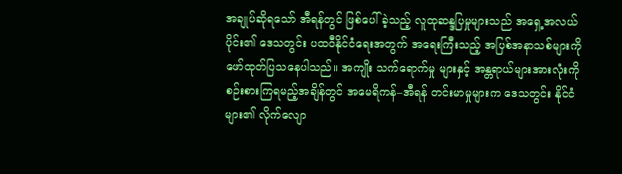အချုပ်ဆိုရသော် အီရန်တွင် ဖြစ်ပေါ်ခဲ့သည့် လူထုဆန္ဒပြမှုများသည် အရှေ့အလယ်ပိုင်း၏ ဒေသတွင်း ပထဝီနိုင်ငံရေးအတွက် အရေးကြီးသည့် အပြစ်အနာသစ်များကို ဖော်ထုတ်ပြသနေပါသည်။ အကျိုး သက်ရောက်မှု များနှင့် အန္တရာယ်များအားလုံးကို စဉ်းစားကြရမည့်အချိန်တွင် အမေရိကန်–အီရန် တင်းမာမှုများက ဒေသတွင်း နိုင်ငံများ၏ လိုက်လျော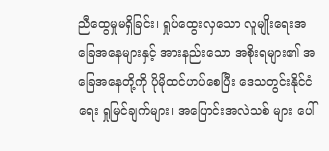ညီထွေမှုမရှိခြင်း၊ ရှုပ်ထွေးလှသော လူမျိုးရေးအခြေအနေများနှင့် အားနည်းသော အစိုးရများ၏ အခြေအနေတို့ကို ပိုမိုထင်ဟပ်စေပြီး ဒေသတွင်းနိုင်ငံရေး ရှုမြင်ချက်များ၊ အပြောင်းအလဲသစ် များ ပေါ်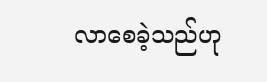လာစေခဲ့သည်ဟု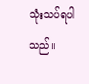သုံးသပ်ရပါသည်။